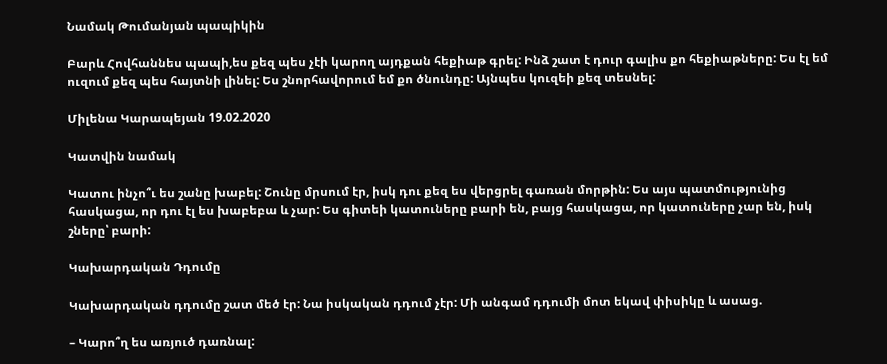Նամակ Թումանյան պապիկին

Բարև Հովհաննես պապի,ես քեզ պես չէի կարող այդքան հեքիաթ գրել: Ինձ շատ է դուր գալիս քո հեքիաթները: Ես էլ եմ ուզում քեզ պես հայտնի լինել: Ես շնորհավորում եմ քո ծնունդը: Այնպես կուզեի քեզ տեսնել:

Միլենա Կարապեյան 19.02.2020

Կատվին նամակ

Կատու ինչո՞ւ ես շանը խաբել: Շունը մրսում էր, իսկ դու քեզ ես վերցրել գառան մորթին: Ես այս պատմությունից հասկացա, որ դու էլ ես խաբեբա և չար: Ես գիտեի կատուները բարի են, բայց հասկացա, որ կատուները չար են, իսկ շները՝ բարի:

Կախարդական Դդումը

Կախարդական դդումը շատ մեծ էր: Նա իսկական դդում չէր: Մի անգամ դդումի մոտ եկավ փիսիկը և ասաց.

– Կարո՞ղ ես առյուծ դառնալ: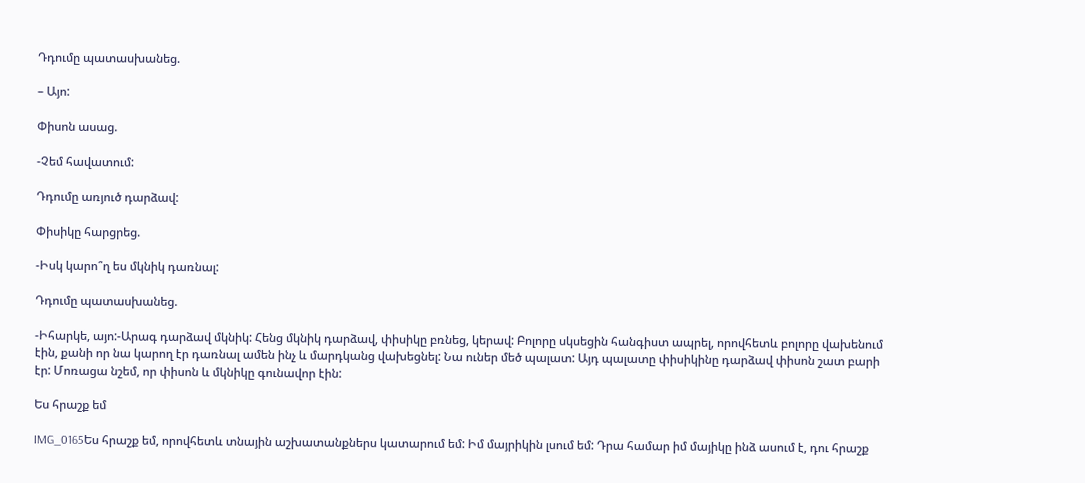Դդումը պատասխանեց.

– Այո:

Փիսոն ասաց.

-Չեմ հավատում:

Դդումը առյուծ դարձավ:

Փիսիկը հարցրեց.

-Իսկ կարո՞ղ ես մկնիկ դառնալ:

Դդումը պատասխանեց.

-Իհարկե, այո:-Արագ դարձավ մկնիկ: Հենց մկնիկ դարձավ, փիսիկը բռնեց, կերավ: Բոլորը սկսեցին հանգիստ ապրել, որովհետև բոլորը վախենում էին, քանի որ նա կարող էր դառնալ ամեն ինչ և մարդկանց վախեցնել: Նա ուներ մեծ պալատ: Այդ պալատը փիսիկինը դարձավ փիսոն շատ բարի էր: Մոռացա նշեմ, որ փիսոն և մկնիկը գունավոր էին:

Ես հրաշք եմ

IMG_0165Ես հրաշք եմ, որովհետև տնային աշխատանքներս կատարում եմ: Իմ մայրիկին լսում եմ: Դրա համար իմ մայիկը ինձ ասում է, դու հրաշք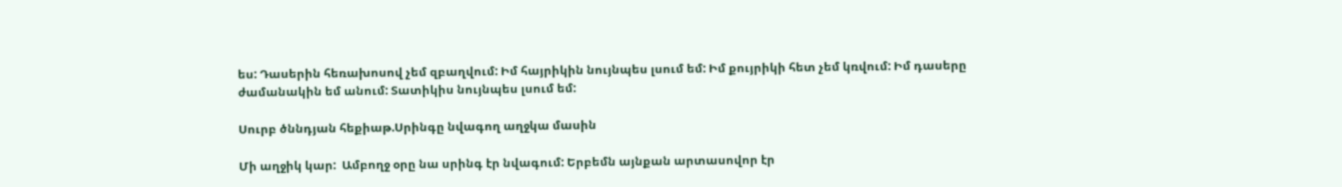ես: Դասերին հեռախոսով չեմ զբաղվում: Իմ հայրիկին նույնպես լսում եմ: Իմ քույրիկի հետ չեմ կռվում: Իմ դասերը ժամանակին եմ անում: Տատիկիս նույնպես լսում եմ:

Սուրբ ծննդյան հեքիաթ.Սրինգը նվագող աղջկա մասին

Մի աղջիկ կար:  Ամբողջ օրը նա սրինգ էր նվագում: Երբեմն այնքան արտասովոր էր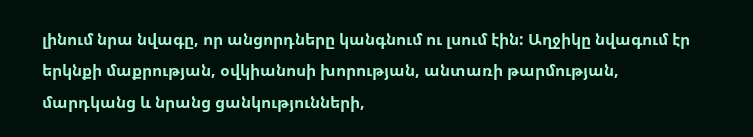լինում նրա նվագը, որ անցորդները կանգնում ու լսում էին: Աղջիկը նվագում էր երկնքի մաքրության, օվկիանոսի խորության, անտառի թարմության, մարդկանց և նրանց ցանկությունների,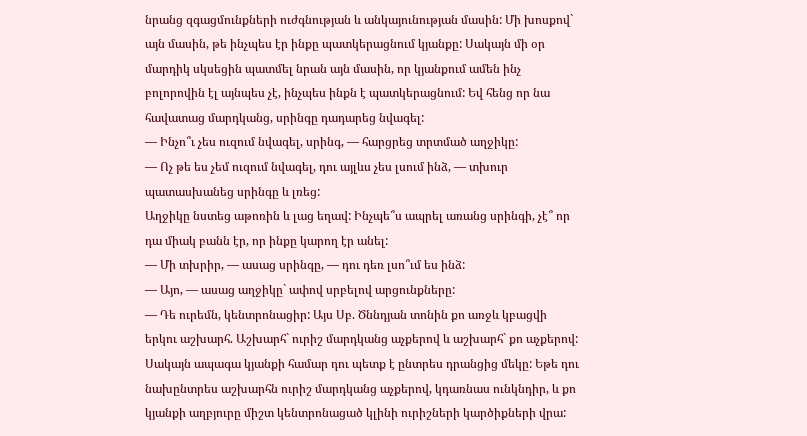նրանց զգացմունքների ուժգնության և անկայունության մասին: Մի խոսքով` այն մասին, թե ինչպես էր ինքը պատկերացնում կյանքը: Սակայն մի օր մարդիկ սկսեցին պատմել նրան այն մասին, որ կյանքում ամեն ինչ բոլորովին էլ այնպես չէ, ինչպես ինքն է պատկերացնում: Եվ հենց որ նա հավատաց մարդկանց, սրինգը դադարեց նվագել:
— Ինչո՞ւ չես ուզում նվագել, սրինգ, — հարցրեց տրտմած աղջիկը:
— Ոչ թե ես չեմ ուզում նվագել, դու այլևս չես լսում ինձ, — տխուր պատասխանեց սրինգը և լռեց:
Աղջիկը նստեց աթոռին և լաց եղավ: Ինչպե՞ս ապրել առանց սրինգի, չէ՞ որ դա միակ բանն էր, որ ինքը կարող էր անել:
— Մի տխրիր, — ասաց սրինգը, — դու դեռ լսո՞ւմ ես ինձ:
— Այո, — ասաց աղջիկը` ափով սրբելով արցունքները:
— Դե ուրեմն, կենտրոնացիր: Այս Սբ. Ծննդյան տոնին քո առջև կբացվի երկու աշխարհ. Աշխարհ` ուրիշ մարդկանց աչքերով և աշխարհ` քո աչքերով: Սակայն ապագա կյանքի համար դու պետք է ընտրես դրանցից մեկը: Եթե դու նախընտրես աշխարհն ուրիշ մարդկանց աչքերով, կդառնաս ունկնդիր, և քո կյանքի աղբյուրը միշտ կենտրոնացած կլինի ուրիշների կարծիքների վրա: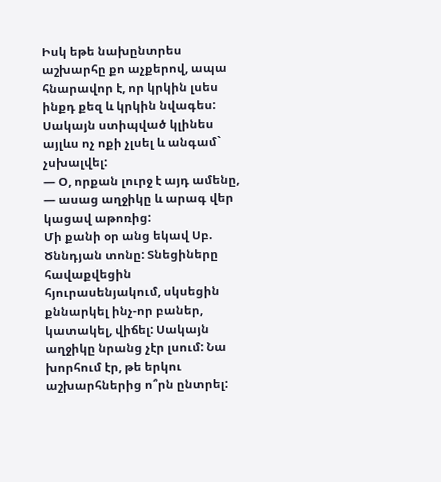Իսկ եթե նախընտրես աշխարհը քո աչքերով, ապա հնարավոր է, որ կրկին լսես ինքդ քեզ և կրկին նվագես: Սակայն ստիպված կլինես այլևս ոչ ոքի չլսել և անգամ` չսխալվել:
— Օ, որքան լուրջ է այդ ամենը, — ասաց աղջիկը և արագ վեր կացավ աթոռից:
Մի քանի օր անց եկավ Սբ. Ծննդյան տոնը: Տնեցիները հավաքվեցին հյուրասենյակում, սկսեցին քննարկել ինչ-որ բաներ, կատակել, վիճել: Սակայն աղջիկը նրանց չէր լսում: Նա խորհում էր, թե երկու աշխարհներից ո՞րն ընտրել: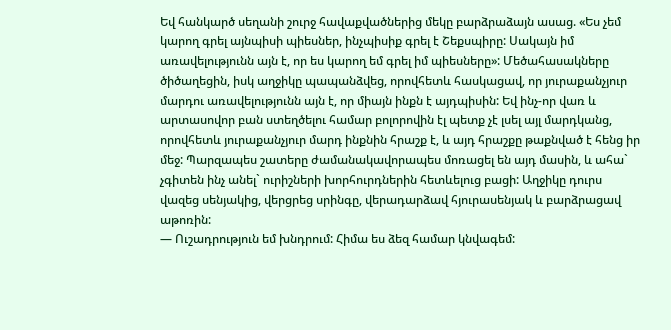Եվ հանկարծ սեղանի շուրջ հավաքվածներից մեկը բարձրաձայն ասաց. «Ես չեմ կարող գրել այնպիսի պիեսներ, ինչպիսիք գրել է Շեքսպիրը: Սակայն իմ առավելությունն այն է, որ ես կարող եմ գրել իմ պիեսները»: Մեծահասակները ծիծաղեցին, իսկ աղջիկը պապանձվեց, որովհետև հասկացավ, որ յուրաքանչյուր մարդու առավելությունն այն է, որ միայն ինքն է այդպիսին: Եվ ինչ-որ վառ և արտասովոր բան ստեղծելու համար բոլորովին էլ պետք չէ լսել այլ մարդկանց, որովհետև յուրաքանչյուր մարդ ինքնին հրաշք է, և այդ հրաշքը թաքնված է հենց իր մեջ: Պարզապես շատերը ժամանակավորապես մոռացել են այդ մասին, և ահա` չգիտեն ինչ անել` ուրիշների խորհուրդներին հետևելուց բացի: Աղջիկը դուրս վազեց սենյակից, վերցրեց սրինգը, վերադարձավ հյուրասենյակ և բարձրացավ աթոռին:
— Ուշադրություն եմ խնդրում: Հիմա ես ձեզ համար կնվագեմ: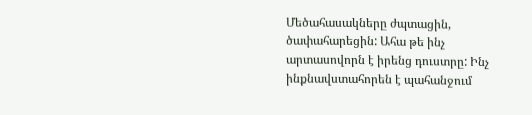Մեծահասակները ժպտացին, ծափահարեցին: Ահա թե ինչ արտասովորն է իրենց դուստրը: Ինչ ինքնավստահորեն է պահանջում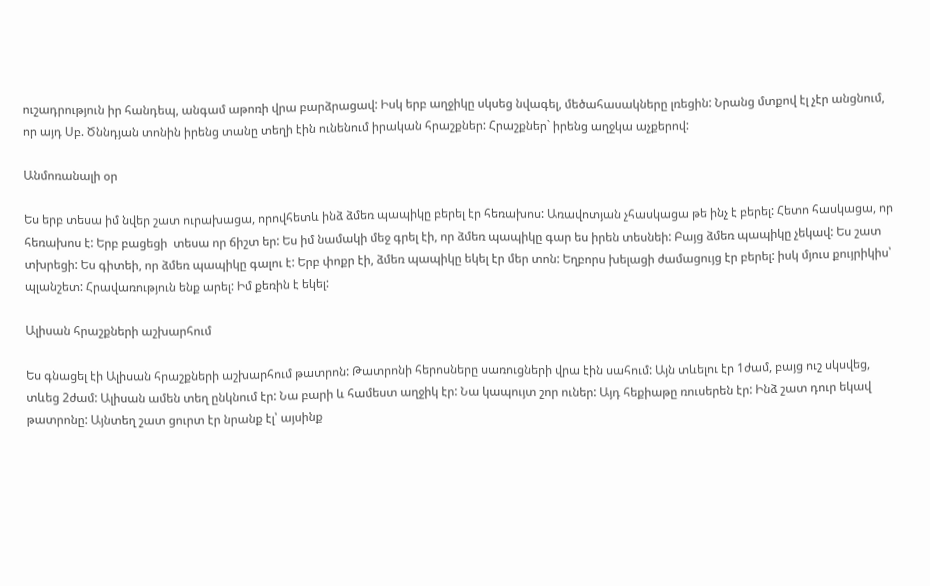ուշադրություն իր հանդեպ, անգամ աթոռի վրա բարձրացավ: Իսկ երբ աղջիկը սկսեց նվագել, մեծահասակները լռեցին: Նրանց մտքով էլ չէր անցնում, որ այդ Սբ. Ծննդյան տոնին իրենց տանը տեղի էին ունենում իրական հրաշքներ: Հրաշքներ` իրենց աղջկա աչքերով:

Անմոռանալի օր

Ես երբ տեսա իմ նվեր շատ ուրախացա, որովհետև ինձ ձմեռ պապիկը բերել էր հեռախոս: Առավոտյան չհասկացա թե ինչ է բերել: Հետո հասկացա, որ հեռախոս է: Երբ բացեցի  տեսա որ ճիշտ եր: Ես իմ նամակի մեջ գրել էի, որ ձմեռ պապիկը գար ես իրեն տեսնեի: Բայց ձմեռ պապիկը չեկավ: Ես շատ տխրեցի: Ես գիտեի, որ ձմեռ պապիկը գալու է: Երբ փոքր էի, ձմեռ պապիկը եկել էր մեր տոն: Եղբորս խելացի ժամացույց էր բերել: իսկ մյուս քույրիկիս՝ պլանշետ: Հրավառություն ենք արել: Իմ քեռին է եկել:

Ալիսան հրաշքների աշխարհում

Ես գնացել էի Ալիսան հրաշքների աշխարհում թատրոն: Թատրոնի հերոսները սառուցների վրա էին սահում: Այն տևելու էր 1ժամ, բայց ուշ սկսվեց, տևեց 2ժամ: Ալիսան ամեն տեղ ընկնում էր: Նա բարի և համեստ աղջիկ էր: Նա կապույտ շոր ուներ: Այդ հեքիաթը ռուսերեն էր: Ինձ շատ դուր եկավ թատրոնը: Այնտեղ շատ ցուրտ էր նրանք էլ՝ այսինք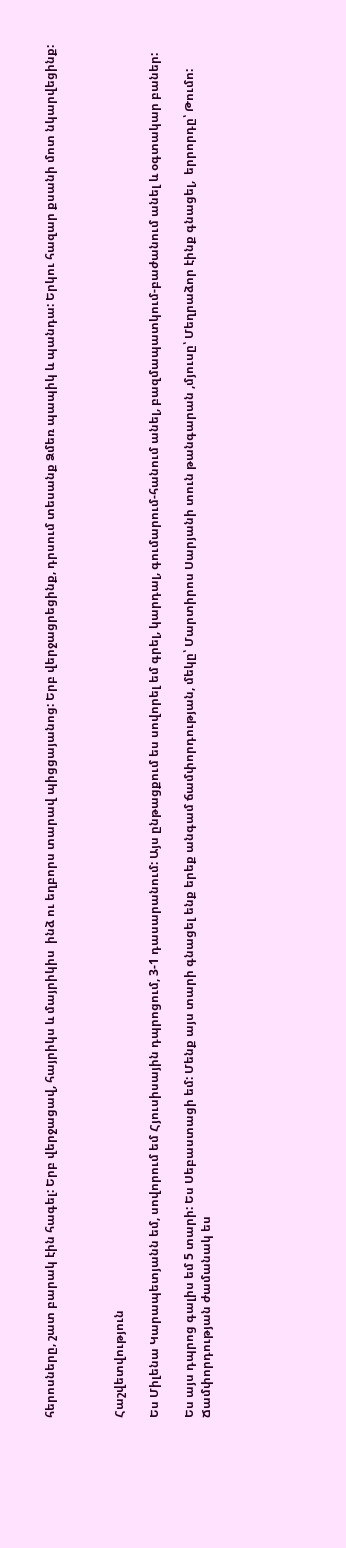հերոսները, շատ բարակ էին հագել: Երբ վերջացավ, հայրիկս և մայրիկիս  ինձ ու եղբորս տարավ պիցցայանոց: Երբ վերջացրեցինք, դրսում տեսանք Ձմեռ պապիկ և պանդա: Երկու հազար քսանի մոտ նկարվեցինք:



Հաշվետվություն

Ես Միլենա Կարապետյանն եմ, սովորում եմ Հյուսիսային դպրոցում, 3-1 դասարանում: Այս ընթացքում ես սովորել եմ գրել, կարդալ, գումարում-հանում անել, բազմապատկում-բաժանում անել և օգտակար բաներ:

Ես այս դպրոց գալիս եմ 5 տարի: Ես Սեբաստացի եմ: Մենք այս տարի գնացել ենք երեք անգամ ճամփորդության, մեկը՝ Մարտիրոս Սարյանի տուն թանգարան ,մյուսը՝ Մեղրաձոր էինք գնացել,  երրորդը՝ Թումո: Ճամփորդության ժամանակ ես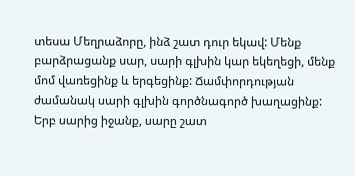տեսա Մեղրաձորը, ինձ շատ դուր եկավ: Մենք բարձրացանք սար, սարի գլխին կար եկեղեցի, մենք մոմ վառեցինք և երգեցինք: Ճամփորդության ժամանակ սարի գլխին գործնագործ խաղացինք: Երբ սարից իջանք, սարը շատ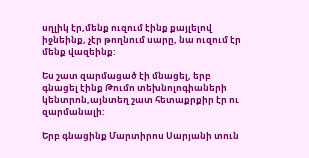սղլիկ էր,մենք ուզում էինք քայլելով իջնեինք, չէր թողնում սարը, նա ուզում էր մենք վազեինք:

Ես շատ զարմացած էի մնացել, երբ գնացել էինք Թումո տեխնոլոգիաների կենտրոն,այնտեղ շատ հետաքրքիր էր ու զարմանալի:

Երբ գնացինք Մարտիրոս Սարյանի տուն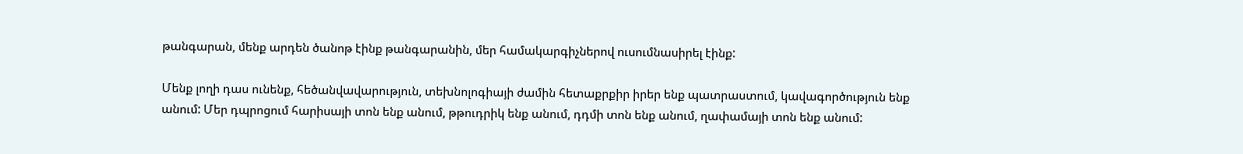թանգարան, մենք արդեն ծանոթ էինք թանգարանին, մեր համակարգիչներով ուսումնասիրել էինք:

Մենք լողի դաս ունենք, հեծանվավարություն, տեխնոլոգիայի ժամին հետաքրքիր իրեր ենք պատրաստում, կավագործություն ենք անում: Մեր դպրոցում հարիսայի տոն ենք անում, թթուդրիկ ենք անում, դդմի տոն ենք անում, ղափամայի տոն ենք անում: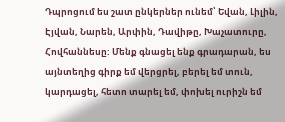Դպրոցում ես շատ ընկերներ ունեմ՝ Եվան, Լիլին, Էյվան, Նարեն, Արփին, Դավիթը, Խաչատուրը, Հովհաննեսը: Մենք գնացել ենք գրադարան, ես այնտեղից գիրք եմ վերցրել, բերել եմ տուն, կարդացել, հետո տարել եմ, փոխել ուրիշն եմ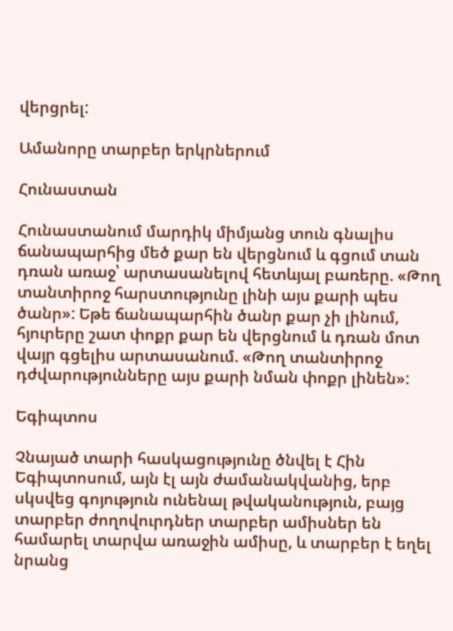վերցրել:

Ամանորը տարբեր երկրներում

Հունաստան

Հունաստանում մարդիկ միմյանց տուն գնալիս ճանապարհից մեծ քար են վերցնում և գցում տան դռան առաջ՝ արտասանելով հետևյալ բառերը. «Թող տանտիրոջ հարստությունը լինի այս քարի պես ծանր»: Եթե ճանապարհին ծանր քար չի լինում, հյուրերը շատ փոքր քար են վերցնում և դռան մոտ վայր գցելիս արտասանում. «Թող տանտիրոջ դժվարությունները այս քարի նման փոքր լինեն»:

Եգիպտոս

Չնայած տարի հասկացությունը ծնվել է Հին Եգիպտոսում, այն էլ այն ժամանակվանից, երբ սկսվեց գոյություն ունենալ թվականություն, բայց տարբեր ժողովուրդներ տարբեր ամիսներ են համարել տարվա առաջին ամիսը, և տարբեր է եղել նրանց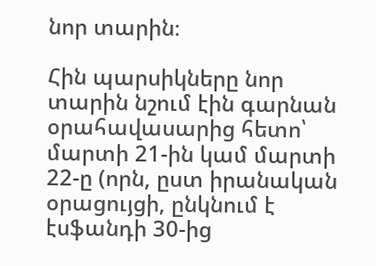նոր տարին։

Հին պարսիկները նոր տարին նշում էին գարնան օրահավասարից հետո՝ մարտի 21-ին կամ մարտի 22-ը (որն, ըստ իրանական օրացույցի, ընկնում է էսֆանդի 30-ից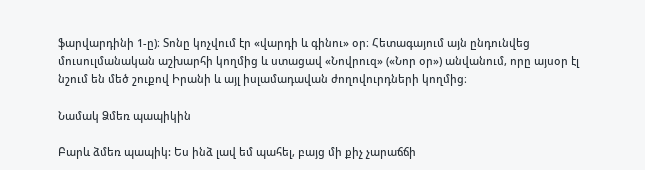ֆարվարդինի 1-ը)։ Տոնը կոչվում էր «վարդի և գինու» օր։ Հետագայում այն ընդունվեց մուսուլմանական աշխարհի կողմից և ստացավ «Նովրուզ» («Նոր օր») անվանում, որը այսօր էլ նշում են մեծ շուքով Իրանի և այլ իսլամադավան ժողովուրդների կողմից։

Նամակ Ձմեռ պապիկին

Բարև ձմեռ պապիկ: Ես ինձ լավ եմ պահել, բայց մի քիչ չարաճճի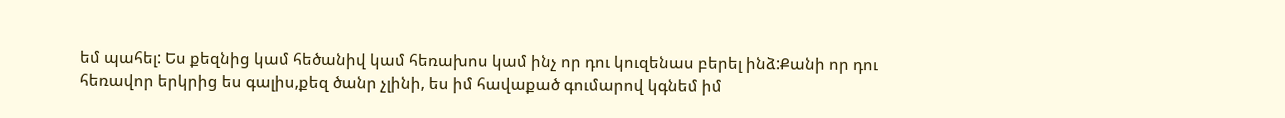եմ պահել: Ես քեզնից կամ հեծանիվ կամ հեռախոս կամ ինչ որ դու կուզենաս բերել ինձ:Քանի որ դու հեռավոր երկրից ես գալիս,քեզ ծանր չլինի, ես իմ հավաքած գումարով կգնեմ իմ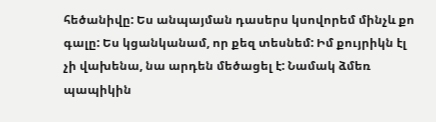հեծանիվը: Ես անպայման դասերս կսովորեմ մինչև քո գալը: Ես կցանկանամ, որ քեզ տեսնեմ: Իմ քույրիկն էլ չի վախենա, նա արդեն մեծացել է: Նամակ ձմեռ պապիկին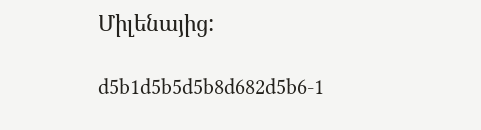Միլենայից:

d5b1d5b5d5b8d682d5b6-1